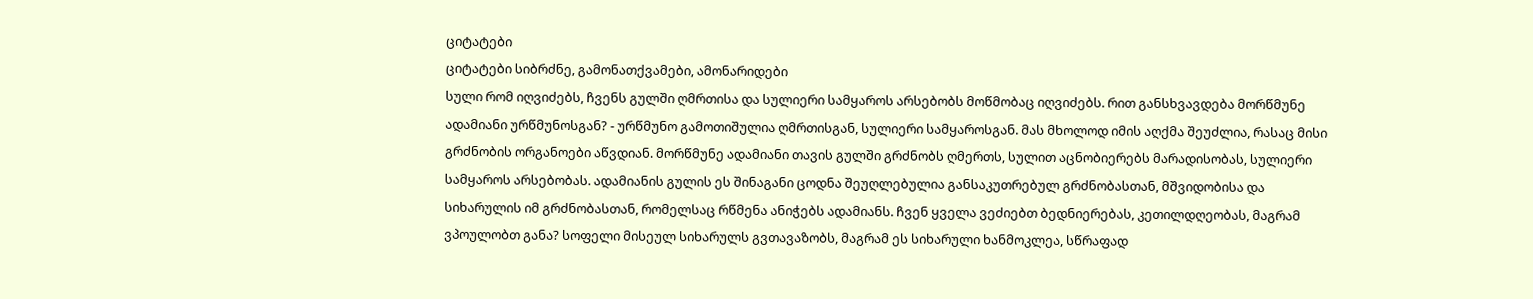ციტატები
ციტატები სიბრძნე, გამონათქვამები, ამონარიდები
სული რომ იღვიძებს, ჩვენს გულში ღმრთისა და სულიერი სამყაროს არსებობს მოწმობაც იღვიძებს. რით განსხვავდება მორწმუნე ადამიანი ურწმუნოსგან? - ურწმუნო გამოთიშულია ღმრთისგან, სულიერი სამყაროსგან. მას მხოლოდ იმის აღქმა შეუძლია, რასაც მისი გრძნობის ორგანოები აწვდიან. მორწმუნე ადამიანი თავის გულში გრძნობს ღმერთს, სულით აცნობიერებს მარადისობას, სულიერი სამყაროს არსებობას. ადამიანის გულის ეს შინაგანი ცოდნა შეუღლებულია განსაკუთრებულ გრძნობასთან, მშვიდობისა და სიხარულის იმ გრძნობასთან, რომელსაც რწმენა ანიჭებს ადამიანს. ჩვენ ყველა ვეძიებთ ბედნიერებას, კეთილდღეობას, მაგრამ ვპოულობთ განა? სოფელი მისეულ სიხარულს გვთავაზობს, მაგრამ ეს სიხარული ხანმოკლეა, სწრაფად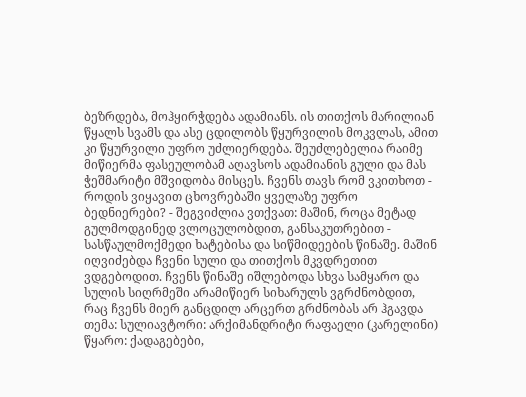ბეზრდება, მოჰყირჭდება ადამიანს. ის თითქოს მარილიან წყალს სვამს და ასე ცდილობს წყურვილის მოკვლას, ამით კი წყურვილი უფრო უძლიერდება. შეუძლებელია რაიმე მიწიერმა ფასეულობამ აღავსოს ადამიანის გული და მას ჭეშმარიტი მშვიდობა მისცეს. ჩვენს თავს რომ ვკითხოთ - როდის ვიყავით ცხოვრებაში ყველაზე უფრო ბედნიერები? - შეგვიძლია ვთქვათ: მაშინ, როცა მეტად გულმოდგინედ ვლოცულობდით, განსაკუთრებით - სასწაულმოქმედი ხატებისა და სიწმიდეების წინაშე. მაშინ იღვიძებდა ჩვენი სული და თითქოს მკვდრეთით ვდგებოდით. ჩვენს წინაშე იშლებოდა სხვა სამყარო და სულის სიღრმეში არამიწიერ სიხარულს ვგრძნობდით, რაც ჩვენს მიერ განცდილ არცერთ გრძნობას არ ჰგავდა
თემა: სულიავტორი: არქიმანდრიტი რაფაელი (კარელინი)
წყარო: ქადაგებები,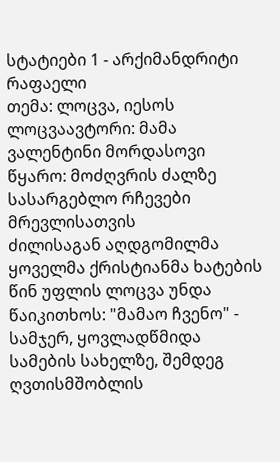სტატიები 1 - არქიმანდრიტი რაფაელი
თემა: ლოცვა, იესოს ლოცვაავტორი: მამა ვალენტინი მორდასოვი
წყარო: მოძღვრის ძალზე სასარგებლო რჩევები მრევლისათვის
ძილისაგან აღდგომილმა ყოველმა ქრისტიანმა ხატების წინ უფლის ლოცვა უნდა წაიკითხოს: "მამაო ჩვენო" - სამჯერ, ყოვლადწმიდა სამების სახელზე, შემდეგ ღვთისმშობლის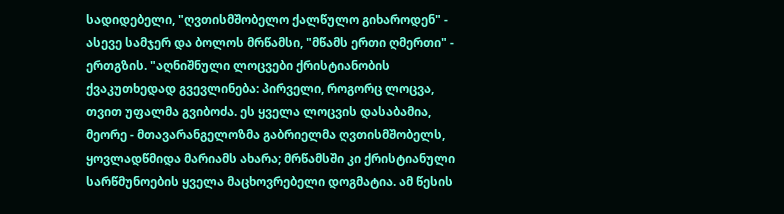სადიდებელი, "ღვთისმშობელო ქალწულო გიხაროდენ" - ასევე სამჯერ და ბოლოს მრწამსი, "მწამს ერთი ღმერთი" - ერთგზის. "აღნიშნული ლოცვები ქრისტიანობის ქვაკუთხედად გვევლინება: პირველი, როგორც ლოცვა, თვით უფალმა გვიბოძა. ეს ყველა ლოცვის დასაბამია, მეორე - მთავარანგელოზმა გაბრიელმა ღვთისმშობელს, ყოვლადწმიდა მარიამს ახარა; მრწამსში კი ქრისტიანული სარწმუნოების ყველა მაცხოვრებელი დოგმატია. ამ წესის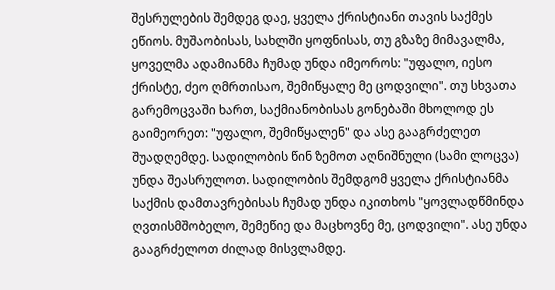შესრულების შემდეგ დაე, ყველა ქრისტიანი თავის საქმეს ეწიოს. მუშაობისას, სახლში ყოფნისას, თუ გზაზე მიმავალმა, ყოველმა ადამიანმა ჩუმად უნდა იმეოროს: "უფალო, იესო ქრისტე, ძეო ღმრთისაო, შემიწყალე მე ცოდვილი". თუ სხვათა გარემოცვაში ხართ, საქმიანობისას გონებაში მხოლოდ ეს გაიმეორეთ: "უფალო, შემიწყალენ" და ასე გააგრძელეთ შუადღემდე. სადილობის წინ ზემოთ აღნიშნული (სამი ლოცვა) უნდა შეასრულოთ. სადილობის შემდგომ ყველა ქრისტიანმა საქმის დამთავრებისას ჩუმად უნდა იკითხოს "ყოვლადწმინდა ღვთისმშობელო, შემეწიე და მაცხოვნე მე, ცოდვილი". ასე უნდა გააგრძელოთ ძილად მისვლამდე.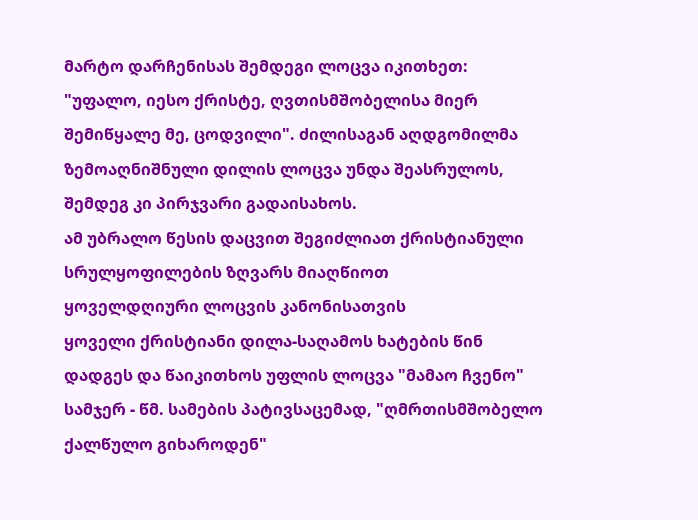მარტო დარჩენისას შემდეგი ლოცვა იკითხეთ: "უფალო, იესო ქრისტე, ღვთისმშობელისა მიერ შემიწყალე მე, ცოდვილი". ძილისაგან აღდგომილმა ზემოაღნიშნული დილის ლოცვა უნდა შეასრულოს, შემდეგ კი პირჯვარი გადაისახოს.
ამ უბრალო წესის დაცვით შეგიძლიათ ქრისტიანული სრულყოფილების ზღვარს მიაღწიოთ
ყოველდღიური ლოცვის კანონისათვის
ყოველი ქრისტიანი დილა-საღამოს ხატების წინ დადგეს და წაიკითხოს უფლის ლოცვა "მამაო ჩვენო" სამჯერ - წმ. სამების პატივსაცემად, "ღმრთისმშობელო ქალწულო გიხაროდენ"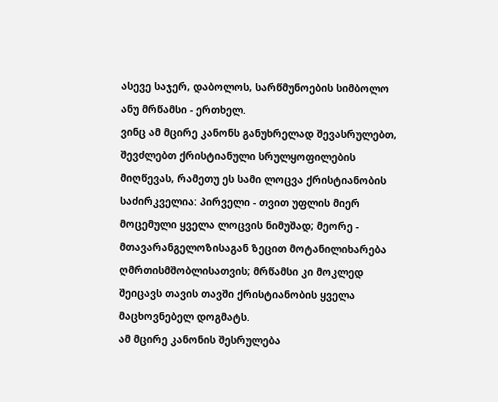ასევე საჯერ, დაბოლოს, სარწმუნოების სიმბოლო ანუ მრწამსი - ერთხელ.
ვინც ამ მცირე კანონს განუხრელად შევასრულებთ, შევძლებთ ქრისტიანული სრულყოფილების მიღწევას, რამეთუ ეს სამი ლოცვა ქრისტიანობის საძირკველია: პირველი - თვით უფლის მიერ მოცემული ყველა ლოცვის ნიმუშად; მეორე - მთავარანგელოზისაგან ზეცით მოტანილიხარება ღმრთისმშობლისათვის; მრწამსი კი მოკლედ შეიცავს თავის თავში ქრისტიანობის ყველა მაცხოვნებელ დოგმატს.
ამ მცირე კანონის შესრულება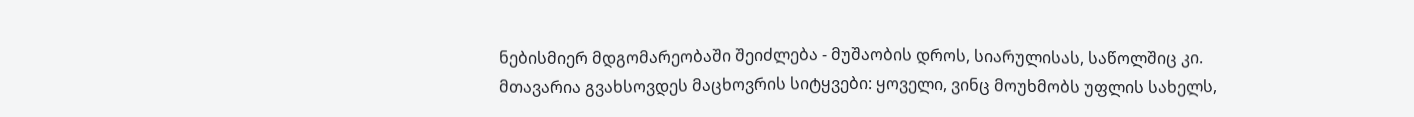ნებისმიერ მდგომარეობაში შეიძლება - მუშაობის დროს, სიარულისას, საწოლშიც კი. მთავარია გვახსოვდეს მაცხოვრის სიტყვები: ყოველი, ვინც მოუხმობს უფლის სახელს,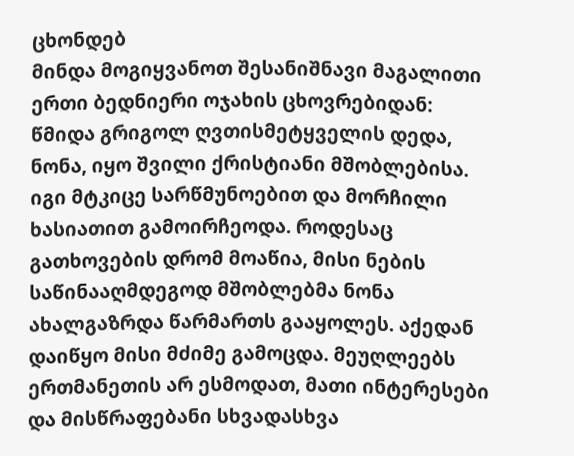ცხონდებ
მინდა მოგიყვანოთ შესანიშნავი მაგალითი ერთი ბედნიერი ოჯახის ცხოვრებიდან: წმიდა გრიგოლ ღვთისმეტყველის დედა, ნონა, იყო შვილი ქრისტიანი მშობლებისა. იგი მტკიცე სარწმუნოებით და მორჩილი ხასიათით გამოირჩეოდა. როდესაც გათხოვების დრომ მოაწია, მისი ნების საწინააღმდეგოდ მშობლებმა ნონა ახალგაზრდა წარმართს გააყოლეს. აქედან დაიწყო მისი მძიმე გამოცდა. მეუღლეებს ერთმანეთის არ ესმოდათ, მათი ინტერესები და მისწრაფებანი სხვადასხვა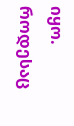იყო. როდესაც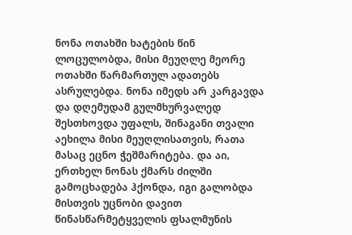ნონა ოთახში ხატების წინ ლოცულობდა, მისი მეუღლე მეორე ოთახში წარმართულ ადათებს ასრულებდა. ნონა იმედს არ კარგავდა და დღემუდამ გულმხურვალედ შესთხოვდა უფალს, შინაგანი თვალი აეხილა მისი მეუღლისათვის, რათა მასაც ეცნო ჭეშმარიტება. და აი, ერთხელ ნონას ქმარს ძილში გამოცხადება ჰქონდა, იგი გალობდა მისთვის უცნობი დავით წინასწარმეტყველის ფსალმუნის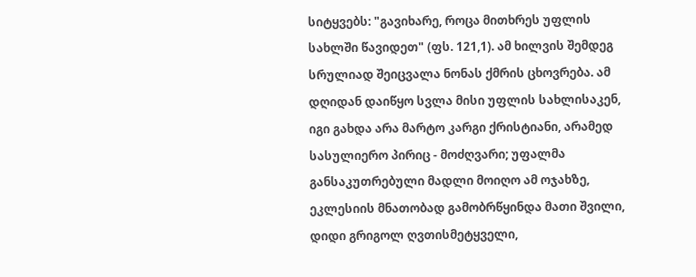სიტყვებს: "გავიხარე, როცა მითხრეს უფლის სახლში წავიდეთ" (ფს. 121,1). ამ ხილვის შემდეგ სრულიად შეიცვალა ნონას ქმრის ცხოვრება. ამ დღიდან დაიწყო სვლა მისი უფლის სახლისაკენ, იგი გახდა არა მარტო კარგი ქრისტიანი, არამედ სასულიერო პირიც - მოძღვარი; უფალმა განსაკუთრებული მადლი მოიღო ამ ოჯახზე, ეკლესიის მნათობად გამობრწყინდა მათი შვილი, დიდი გრიგოლ ღვთისმეტყველი,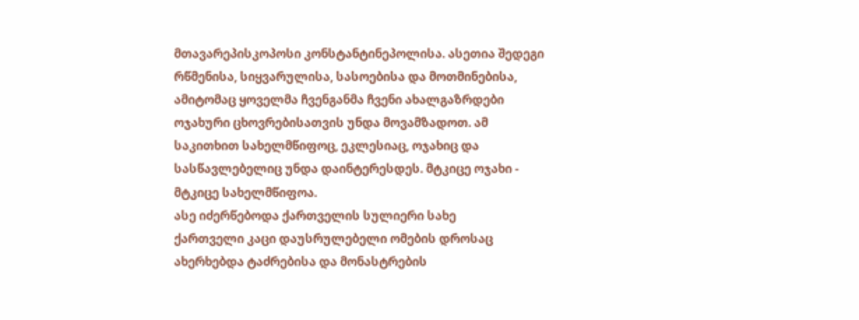მთავარეპისკოპოსი კონსტანტინეპოლისა. ასეთია შედეგი რწმენისა, სიყვარულისა, სასოებისა და მოთმინებისა, ამიტომაც ყოველმა ჩვენგანმა ჩვენი ახალგაზრდები ოჯახური ცხოვრებისათვის უნდა მოვამზადოთ. ამ საკითხით სახელმწიფოც, ეკლესიაც, ოჯახიც და სასწავლებელიც უნდა დაინტერესდეს. მტკიცე ოჯახი - მტკიცე სახელმწიფოა.
ასე იძერწებოდა ქართველის სულიერი სახე
ქართველი კაცი დაუსრულებელი ომების დროსაც ახერხებდა ტაძრებისა და მონასტრების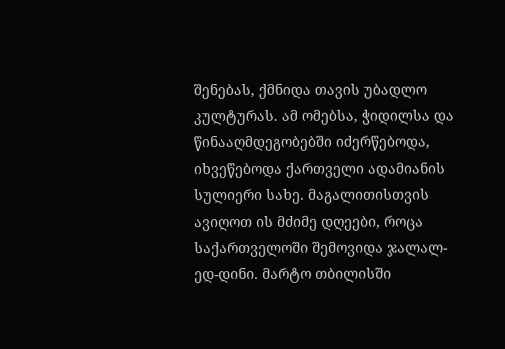შენებას, ქმნიდა თავის უბადლო კულტურას. ამ ომებსა, ჭიდილსა და წინააღმდეგობებში იძერწებოდა, იხვეწებოდა ქართველი ადამიანის სულიერი სახე. მაგალითისთვის ავიღოთ ის მძიმე დღეები, როცა საქართველოში შემოვიდა ჯალალ-ედ-დინი. მარტო თბილისში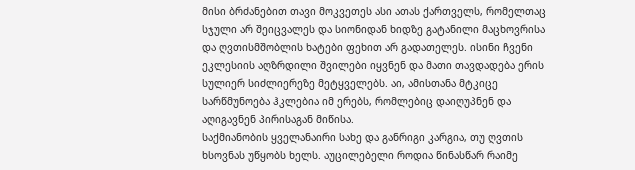მისი ბრძანებით თავი მოკვეთეს ასი ათას ქართველს, რომელთაც სჯული არ შეიცვალეს და სიონიდან ხიდზე გატანილი მაცხოვრისა და ღვთისმშობლის ხატები ფეხით არ გადათელეს. ისინი ჩვენი ეკლესიის აღზრდილი შვილები იყვნენ და მათი თავდადება ერის სულიერ სიძლიერეზე მეტყველებს. აი, ამისთანა მტკიცე სარწმუნოება ჰკლებია იმ ერებს, რომლებიც დაიღუპნენ და აღიგავნენ პირისაგან მიწისა.
საქმიანობის ყველანაირი სახე და განრიგი კარგია, თუ ღვთის ხსოვნას უწყობს ხელს. აუცილებელი როდია წინასწარ რაიმე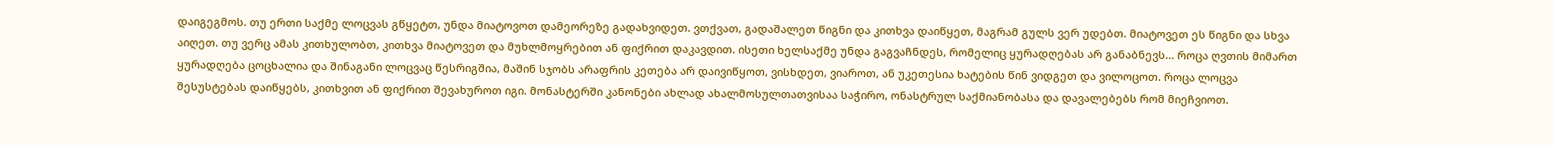დაიგეგმოს. თუ ერთი საქმე ლოცვას გწყეტთ, უნდა მიატოვოთ დამეორეზე გადახვიდეთ. ვთქვათ, გადაშალეთ წიგნი და კითხვა დაიწყეთ, მაგრამ გულს ვერ უდებთ. მიატოვეთ ეს წიგნი და სხვა აიღეთ. თუ ვერც ამას კითხულობთ, კითხვა მიატოვეთ და მუხლმოყრებით ან ფიქრით დაკავდით. ისეთი ხელსაქმე უნდა გაგვაჩნდეს, რომელიც ყურადღებას არ განაბნევს... როცა ღვთის მიმართ ყურადღება ცოცხალია და შინაგანი ლოცვაც წესრიგშია, მაშინ სჯობს არაფრის კეთება არ დაივიწყოთ, ვისხდეთ, ვიაროთ, ან უკეთესია ხატების წინ ვიდგეთ და ვილოცოთ. როცა ლოცვა შესუსტებას დაიწყებს, კითხვით ან ფიქრით შევახუროთ იგი. მონასტერში კანონები ახლად ახალმოსულთათვისაა საჭირო, ონასტრულ საქმიანობასა და დავალებებს რომ მიეჩვიოთ.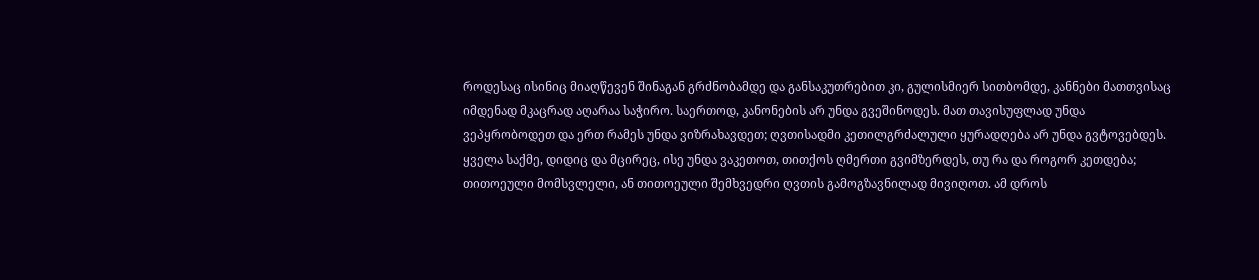როდესაც ისინიც მიაღწევენ შინაგან გრძნობამდე და განსაკუთრებით კი, გულისმიერ სითბომდე, კანნები მათთვისაც იმდენად მკაცრად აღარაა საჭირო. საერთოდ, კანონების არ უნდა გვეშინოდეს. მათ თავისუფლად უნდა ვეპყრობოდეთ და ერთ რამეს უნდა ვიზრახავდეთ; ღვთისადმი კეთილგრძალული ყურადღება არ უნდა გვტოვებდეს.
ყველა საქმე, დიდიც და მცირეც, ისე უნდა ვაკეთოთ, თითქოს ღმერთი გვიმზერდეს, თუ რა და როგორ კეთდება; თითოეული მომსვლელი, ან თითოეული შემხვედრი ღვთის გამოგზავნილად მივიღოთ. ამ დროს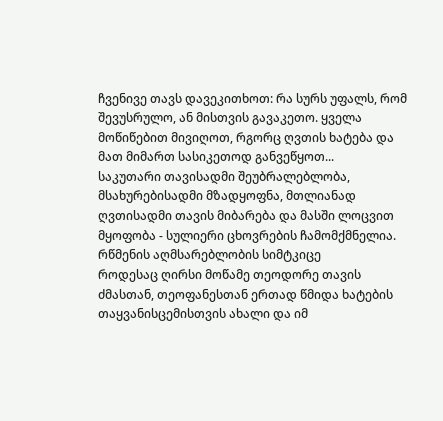ჩვენივე თავს დავეკითხოთ: რა სურს უფალს, რომ შევუსრულო, ან მისთვის გავაკეთო. ყველა მოწიწებით მივიღოთ, რგორც ღვთის ხატება და მათ მიმართ სასიკეთოდ განვეწყოთ...
საკუთარი თავისადმი შეუბრალებლობა, მსახურებისადმი მზადყოფნა, მთლიანად ღვთისადმი თავის მიბარება და მასში ლოცვით მყოფობა - სულიერი ცხოვრების ჩამომქმნელია.
რწმენის აღმსარებლობის სიმტკიცე
როდესაც ღირსი მოწამე თეოდორე თავის ძმასთან, თეოფანესთან ერთად წმიდა ხატების თაყვანისცემისთვის ახალი და იმ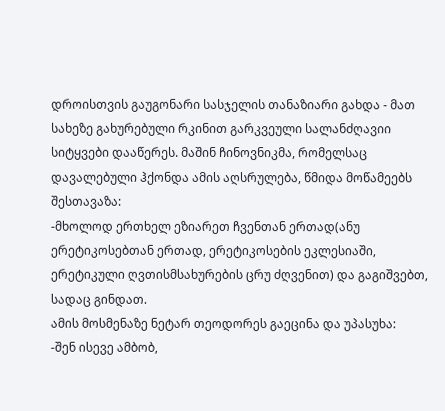დროისთვის გაუგონარი სასჯელის თანაზიარი გახდა - მათ სახეზე გახურებული რკინით გარკვეული სალანძღავიი სიტყვები დააწერეს. მაშინ ჩინოვნიკმა, რომელსაც დავალებული ჰქონდა ამის აღსრულება, წმიდა მოწამეებს შესთავაზა:
-მხოლოდ ერთხელ ეზიარეთ ჩვენთან ერთად(ანუ ერეტიკოსებთან ერთად, ერეტიკოსების ეკლესიაში, ერეტიკული ღვთისმსახურების ცრუ ძღვენით) და გაგიშვებთ, სადაც გინდათ.
ამის მოსმენაზე ნეტარ თეოდორეს გაეცინა და უპასუხა:
-შენ ისევე ამბობ,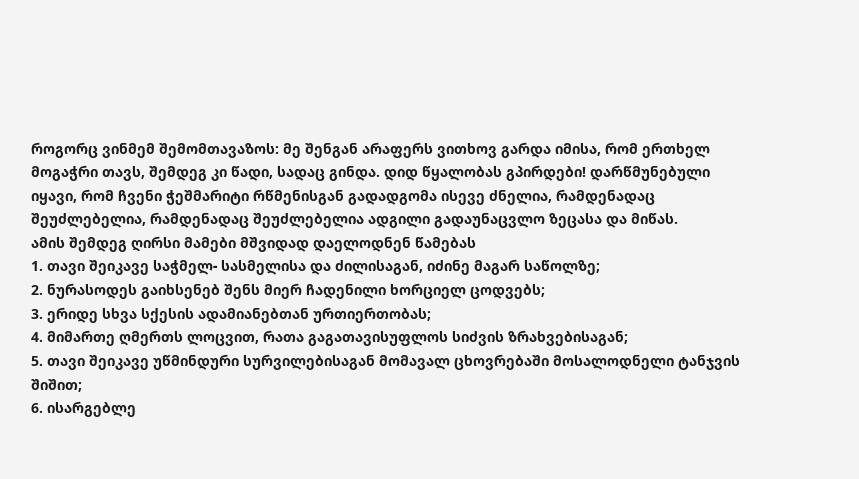როგორც ვინმემ შემომთავაზოს: მე შენგან არაფერს ვითხოვ გარდა იმისა, რომ ერთხელ მოგაჭრი თავს, შემდეგ კი წადი, სადაც გინდა. დიდ წყალობას გპირდები! დარწმუნებული იყავი, რომ ჩვენი ჭეშმარიტი რწმენისგან გადადგომა ისევე ძნელია, რამდენადაც შეუძლებელია, რამდენადაც შეუძლებელია ადგილი გადაუნაცვლო ზეცასა და მიწას.
ამის შემდეგ ღირსი მამები მშვიდად დაელოდნენ წამებას
1. თავი შეიკავე საჭმელ- სასმელისა და ძილისაგან, იძინე მაგარ საწოლზე;
2. ნურასოდეს გაიხსენებ შენს მიერ ჩადენილი ხორციელ ცოდვებს;
3. ერიდე სხვა სქესის ადამიანებთან ურთიერთობას;
4. მიმართე ღმერთს ლოცვით, რათა გაგათავისუფლოს სიძვის ზრახვებისაგან;
5. თავი შეიკავე უწმინდური სურვილებისაგან მომავალ ცხოვრებაში მოსალოდნელი ტანჯვის შიშით;
6. ისარგებლე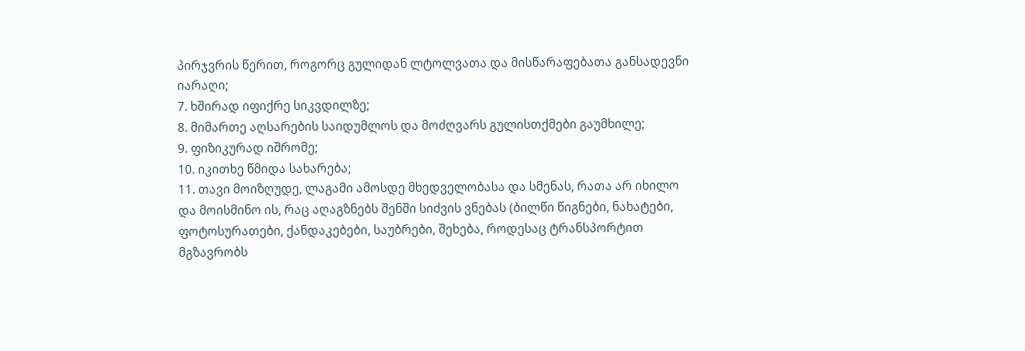პირჯვრის წერით, როგორც გულიდან ლტოლვათა და მისწარაფებათა განსადევნი იარაღი;
7. ხშირად იფიქრე სიკვდილზე;
8. მიმართე აღსარების საიდუმლოს და მოძღვარს გულისთქმები გაუმხილე;
9. ფიზიკურად იშრომე;
10. იკითხე წმიდა სახარება;
11. თავი მოიზღუდე, ლაგამი ამოსდე მხედველობასა და სმენას, რათა არ იხილო და მოისმინო ის, რაც აღაგზნებს შენში სიძვის ვნებას (ბილწი წიგნები, ნახატები, ფოტოსურათები, ქანდაკებები, საუბრები, შეხება, როდესაც ტრანსპორტით მგზავრობს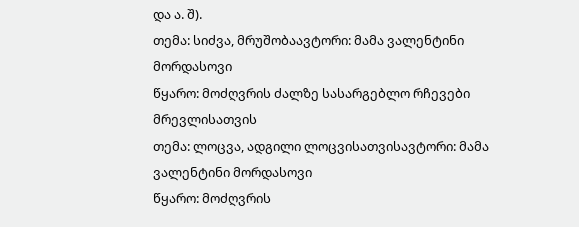და ა. შ).
თემა: სიძვა, მრუშობაავტორი: მამა ვალენტინი მორდასოვი
წყარო: მოძღვრის ძალზე სასარგებლო რჩევები მრევლისათვის
თემა: ლოცვა, ადგილი ლოცვისათვისავტორი: მამა ვალენტინი მორდასოვი
წყარო: მოძღვრის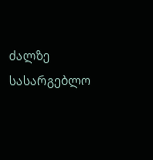ძალზე სასარგებლო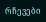რჩევები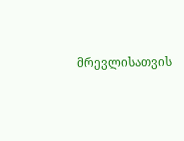მრევლისათვის